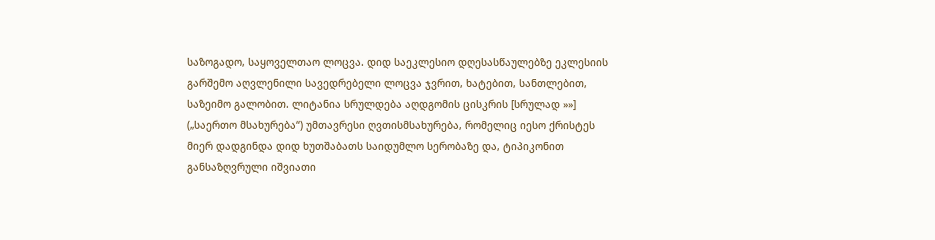საზოგადო, საყოველთაო ლოცვა. დიდ საეკლესიო დღესასწაულებზე ეკლესიის გარშემო აღვლენილი სავედრებელი ლოცვა ჯვრით, ხატებით, სანთლებით, საზეიმო გალობით. ლიტანია სრულდება აღდგომის ცისკრის [სრულად »»]
(„საერთო მსახურება“) უმთავრესი ღვთისმსახურება, რომელიც იესო ქრისტეს მიერ დადგინდა დიდ ხუთშაბათს საიდუმლო სერობაზე და, ტიპიკონით განსაზღვრული იშვიათი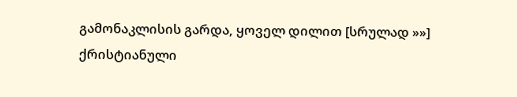გამონაკლისის გარდა, ყოველ დილით [სრულად »»]
ქრისტიანული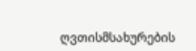ღვთისმსახურების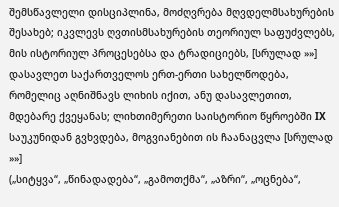შემსწავლელი დისციპლინა, მოძღვრება მღვდელმსახურების შესახებ; იკვლევს ღვთისმსახურების თეორიულ საფუძვლებს, მის ისტორიულ პროცესებსა და ტრადიციებს, [სრულად »»]
დასავლეთ საქართველოს ერთ-ერთი სახელწოდება, რომელიც აღნიშნავს ლიხის იქით, ანუ დასავლეთით, მდებარე ქვეყანას; ლიხთიმერეთი საისტორიო წყროებში IX საუკუნიდან გვხვდება, მოგვიანებით ის ჩაანაცვლა [სრულად »»]
(„სიტყვა“, „წინადადება“, „გამოთქმა“, „აზრი“, „ოცნება“,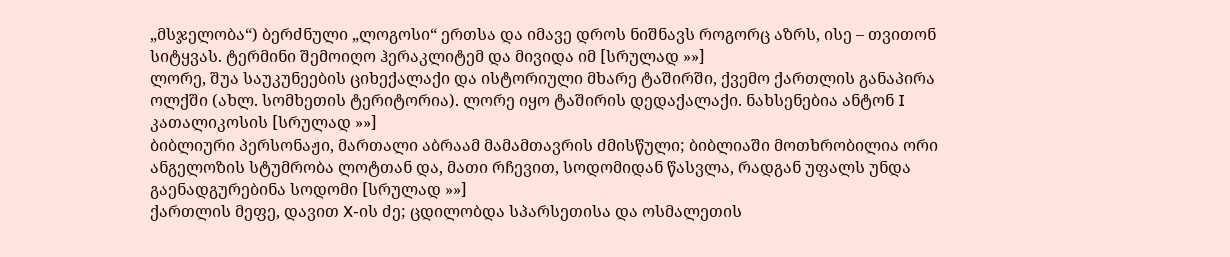„მსჯელობა“) ბერძნული „ლოგოსი“ ერთსა და იმავე დროს ნიშნავს როგორც აზრს, ისე – თვითონ სიტყვას. ტერმინი შემოიღო ჰერაკლიტემ და მივიდა იმ [სრულად »»]
ლორე, შუა საუკუნეების ციხექალაქი და ისტორიული მხარე ტაშირში, ქვემო ქართლის განაპირა ოლქში (ახლ. სომხეთის ტერიტორია). ლორე იყო ტაშირის დედაქალაქი. ნახსენებია ანტონ I კათალიკოსის [სრულად »»]
ბიბლიური პერსონაჟი, მართალი აბრაამ მამამთავრის ძმისწული; ბიბლიაში მოთხრობილია ორი ანგელოზის სტუმრობა ლოტთან და, მათი რჩევით, სოდომიდან წასვლა, რადგან უფალს უნდა გაენადგურებინა სოდომი [სრულად »»]
ქართლის მეფე, დავით X-ის ძე; ცდილობდა სპარსეთისა და ოსმალეთის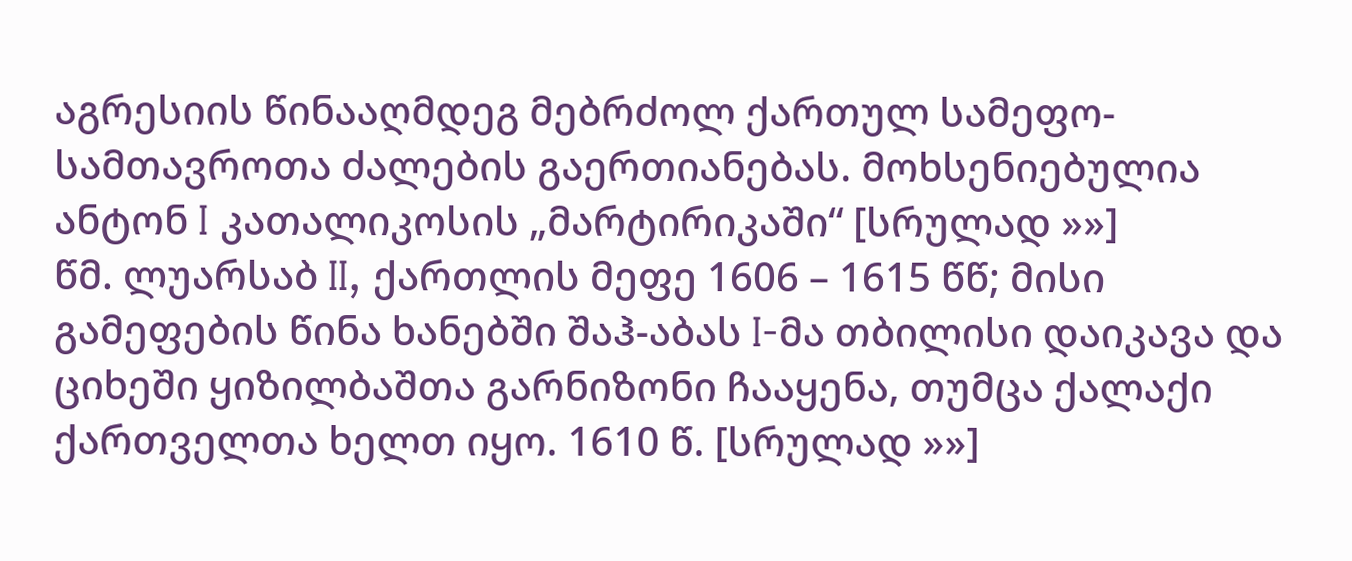აგრესიის წინააღმდეგ მებრძოლ ქართულ სამეფო-სამთავროთა ძალების გაერთიანებას. მოხსენიებულია ანტონ I კათალიკოსის „მარტირიკაში“ [სრულად »»]
წმ. ლუარსაბ II, ქართლის მეფე 1606 – 1615 წწ; მისი გამეფების წინა ხანებში შაჰ-აბას I-მა თბილისი დაიკავა და ციხეში ყიზილბაშთა გარნიზონი ჩააყენა, თუმცა ქალაქი ქართველთა ხელთ იყო. 1610 წ. [სრულად »»]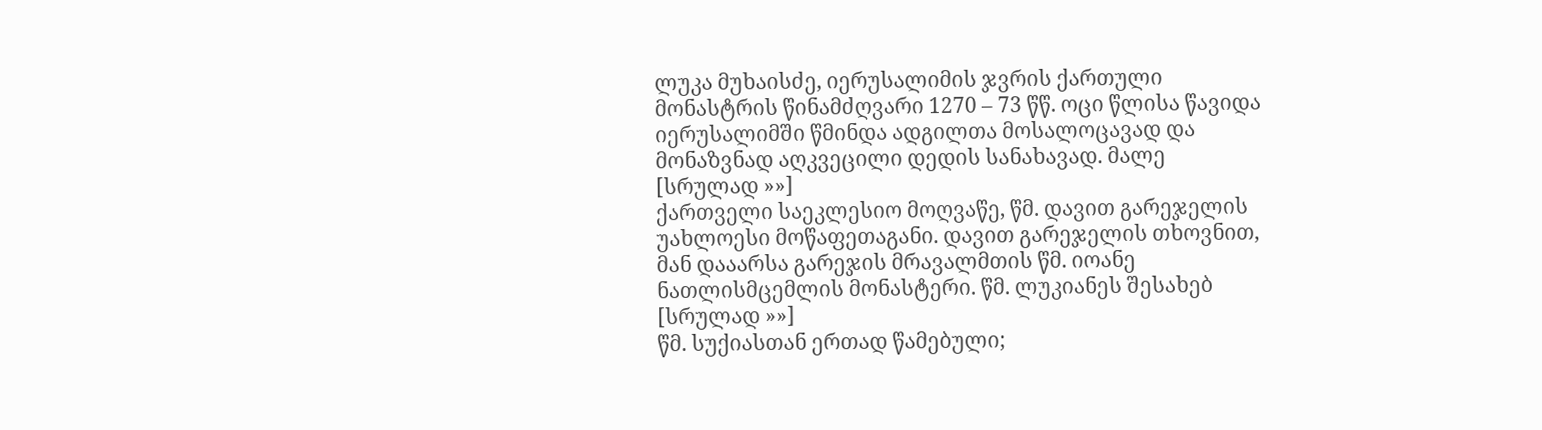ლუკა მუხაისძე, იერუსალიმის ჯვრის ქართული მონასტრის წინამძღვარი 1270 – 73 წწ. ოცი წლისა წავიდა იერუსალიმში წმინდა ადგილთა მოსალოცავად და მონაზვნად აღკვეცილი დედის სანახავად. მალე [სრულად »»]
ქართველი საეკლესიო მოღვაწე, წმ. დავით გარეჯელის უახლოესი მოწაფეთაგანი. დავით გარეჯელის თხოვნით, მან დააარსა გარეჯის მრავალმთის წმ. იოანე ნათლისმცემლის მონასტერი. წმ. ლუკიანეს შესახებ [სრულად »»]
წმ. სუქიასთან ერთად წამებული;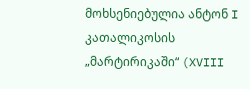მოხსენიებულია ანტონ I კათალიკოსის „მარტირიკაში“ (XVIII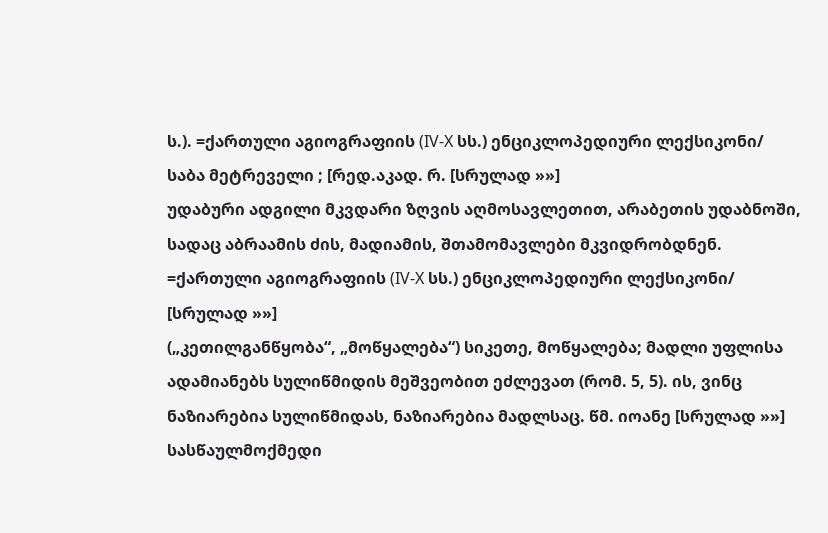ს.). =ქართული აგიოგრაფიის (IV-X სს.) ენციკლოპედიური ლექსიკონი/ საბა მეტრეველი ; [რედ.აკად. რ. [სრულად »»]
უდაბური ადგილი მკვდარი ზღვის აღმოსავლეთით, არაბეთის უდაბნოში, სადაც აბრაამის ძის, მადიამის, შთამომავლები მკვიდრობდნენ. =ქართული აგიოგრაფიის (IV-X სს.) ენციკლოპედიური ლექსიკონი/ [სრულად »»]
(„კეთილგანწყობა“, „მოწყალება“) სიკეთე, მოწყალება; მადლი უფლისა ადამიანებს სულიწმიდის მეშვეობით ეძლევათ (რომ. 5, 5). ის, ვინც ნაზიარებია სულიწმიდას, ნაზიარებია მადლსაც. წმ. იოანე [სრულად »»]
სასწაულმოქმედი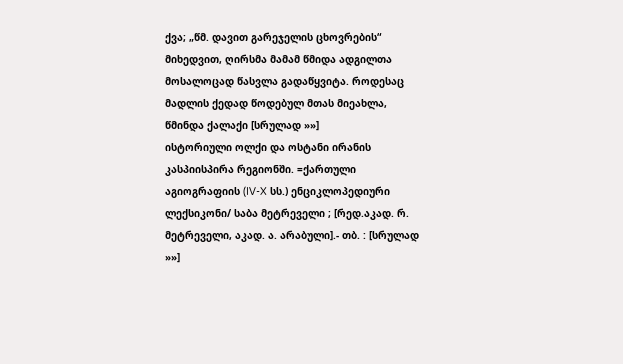ქვა; „წმ. დავით გარეჯელის ცხოვრების“ მიხედვით, ღირსმა მამამ წმიდა ადგილთა მოსალოცად წასვლა გადაწყვიტა. როდესაც მადლის ქედად წოდებულ მთას მიეახლა, წმინდა ქალაქი [სრულად »»]
ისტორიული ოლქი და ოსტანი ირანის კასპიისპირა რეგიონში. =ქართული აგიოგრაფიის (IV-X სს.) ენციკლოპედიური ლექსიკონი/ საბა მეტრეველი ; [რედ.აკად. რ. მეტრეველი, აკად. ა. არაბული].- თბ. : [სრულად »»]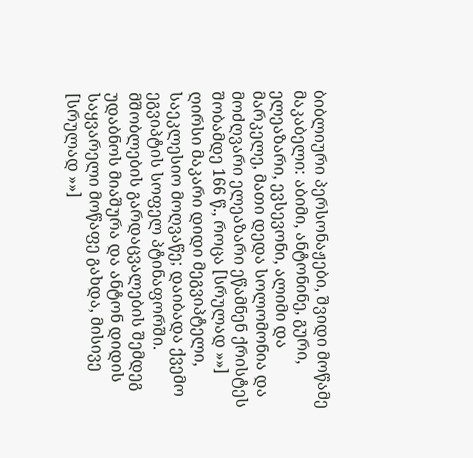ბიბლიური პერსონაჟები, შვიდი მოწამე მაკაბელი: აბიმი, ანტონინე, გური, ელეაზარი, ევსევონი, ალიმი და მარკელე, მათი დედა სოლომონია და მოძღვარი ელეაზარი ეწამნენ ქრისტეს შობამდე 166 წ., როცა [სრულად »»]
ღირსი მაკარი დიდი მეგვიპტელი, საეკლესიო მოღვაწე; დაიბადა ქვემო ეგვიპტის სოფელ პტინაფორში. მშობლების გარდაცვალების შემდეგ უდაბნოს მიაშურა და ანტონ დიდის საყვარელი მოწაფე გახდა, მისივე [სრულად »»]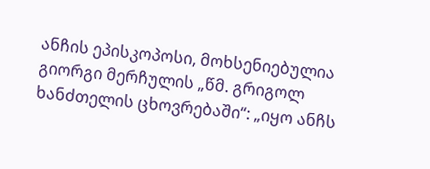ანჩის ეპისკოპოსი, მოხსენიებულია გიორგი მერჩულის „წმ. გრიგოლ ხანძთელის ცხოვრებაში“: „იყო ანჩს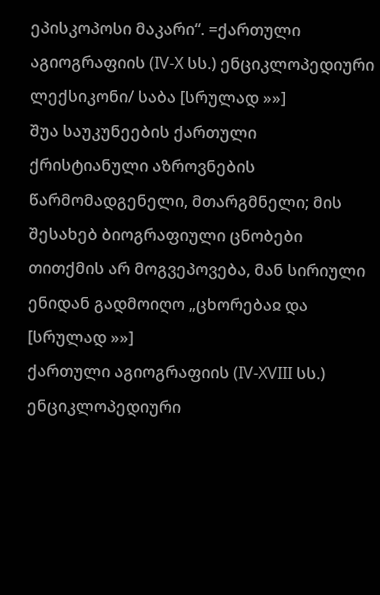ეპისკოპოსი მაკარი“. =ქართული აგიოგრაფიის (IV-X სს.) ენციკლოპედიური ლექსიკონი/ საბა [სრულად »»]
შუა საუკუნეების ქართული ქრისტიანული აზროვნების წარმომადგენელი, მთარგმნელი; მის შესახებ ბიოგრაფიული ცნობები თითქმის არ მოგვეპოვება, მან სირიული ენიდან გადმოიღო „ცხორებაჲ და [სრულად »»]
ქართული აგიოგრაფიის (IV-XVIII სს.) ენციკლოპედიური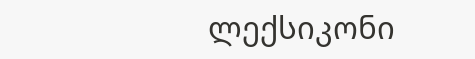ლექსიკონი